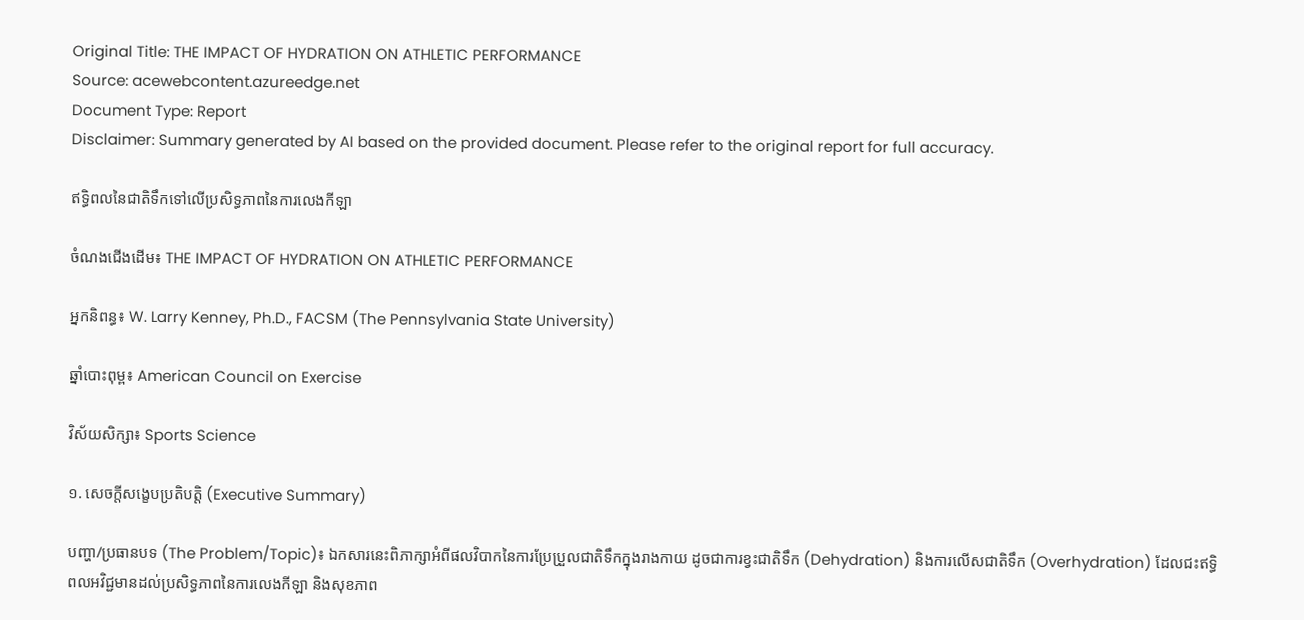Original Title: THE IMPACT OF HYDRATION ON ATHLETIC PERFORMANCE
Source: acewebcontent.azureedge.net
Document Type: Report
Disclaimer: Summary generated by AI based on the provided document. Please refer to the original report for full accuracy.

ឥទ្ធិពលនៃជាតិទឹកទៅលើប្រសិទ្ធភាពនៃការលេងកីឡា

ចំណងជើងដើម៖ THE IMPACT OF HYDRATION ON ATHLETIC PERFORMANCE

អ្នកនិពន្ធ៖ W. Larry Kenney, Ph.D., FACSM (The Pennsylvania State University)

ឆ្នាំបោះពុម្ព៖ American Council on Exercise

វិស័យសិក្សា៖ Sports Science

១. សេចក្តីសង្ខេបប្រតិបត្តិ (Executive Summary)

បញ្ហា/ប្រធានបទ (The Problem/Topic)៖ ឯកសារនេះពិភាក្សាអំពីផលវិបាកនៃការប្រែប្រួលជាតិទឹកក្នុងរាងកាយ ដូចជាការខ្វះជាតិទឹក (Dehydration) និងការលើសជាតិទឹក (Overhydration) ដែលជះឥទ្ធិពលអវិជ្ជមានដល់ប្រសិទ្ធភាពនៃការលេងកីឡា និងសុខភាព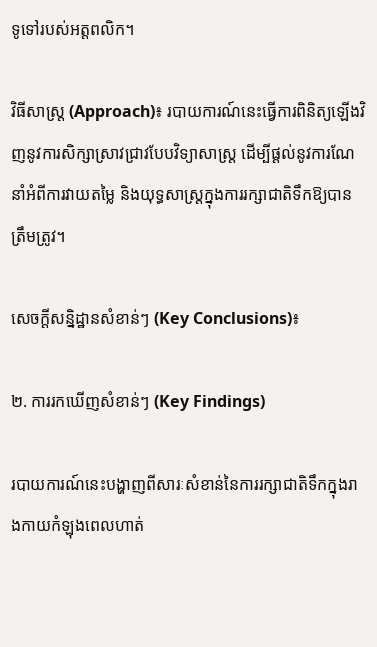ទូទៅរបស់អត្តពលិក។

វិធីសាស្ត្រ (Approach)៖ របាយការណ៍នេះធ្វើការពិនិត្យឡើងវិញនូវការសិក្សាស្រាវជ្រាវបែបវិទ្យាសាស្ត្រ ដើម្បីផ្តល់នូវការណែនាំអំពីការវាយតម្លៃ និងយុទ្ធសាស្ត្រក្នុងការរក្សាជាតិទឹកឱ្យបានត្រឹមត្រូវ។

សេចក្តីសន្និដ្ឋានសំខាន់ៗ (Key Conclusions)៖

២. ការរកឃើញសំខាន់ៗ (Key Findings)

របាយការណ៍នេះបង្ហាញពីសារៈសំខាន់នៃការរក្សាជាតិទឹកក្នុងរាងកាយកំឡុងពេលហាត់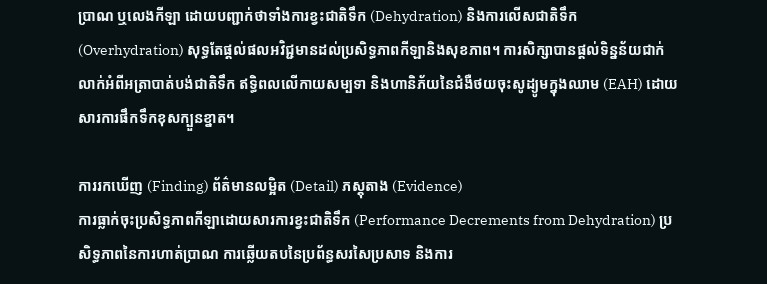ប្រាណ ឬលេងកីឡា ដោយបញ្ជាក់ថាទាំងការខ្វះជាតិទឹក (Dehydration) និងការលើសជាតិទឹក (Overhydration) សុទ្ធតែផ្តល់ផលអវិជ្ជមានដល់ប្រសិទ្ធភាពកីឡានិងសុខភាព។ ការសិក្សាបានផ្តល់ទិន្នន័យជាក់លាក់អំពីអត្រាបាត់បង់ជាតិទឹក ឥទ្ធិពលលើកាយសម្បទា និងហានិភ័យនៃជំងឺថយចុះសូដ្យូមក្នុងឈាម (EAH) ដោយសារការផឹកទឹកខុសក្បួនខ្នាត។

ការរកឃើញ (Finding) ព័ត៌មានលម្អិត (Detail) ភស្តុតាង (Evidence)
ការធ្លាក់ចុះប្រសិទ្ធភាពកីឡាដោយសារការខ្វះជាតិទឹក (Performance Decrements from Dehydration) ប្រសិទ្ធភាពនៃការហាត់ប្រាណ ការឆ្លើយតបនៃប្រព័ន្ធសរសៃប្រសាទ និងការ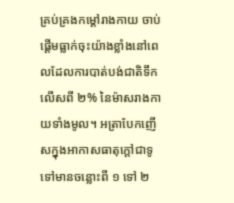គ្រប់គ្រងកម្ដៅរាងកាយ ចាប់ផ្តើមធ្លាក់ចុះយ៉ាងខ្លាំងនៅពេលដែលការបាត់បង់ជាតិទឹកលើសពី ២% នៃម៉ាសរាងកាយទាំងមូល។ អត្រាបែកញើសក្នុងអាកាសធាតុក្តៅជាទូទៅមានចន្លោះពី ១ ទៅ ២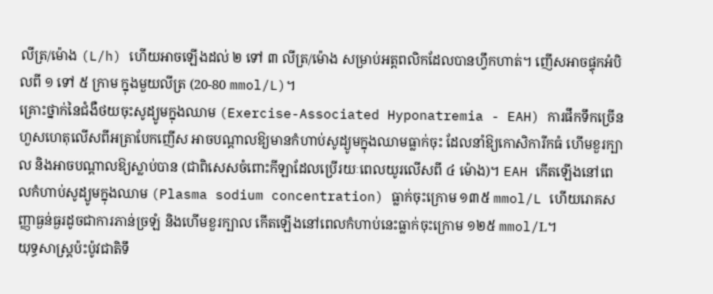លីត្រ/ម៉ោង (L/h) ហើយអាចឡើងដល់ ២ ទៅ ៣ លីត្រ/ម៉ោង សម្រាប់អត្តពលិកដែលបានហ្វឹកហាត់។ ញើសអាចផ្ទុកអំបិលពី ១ ទៅ ៥ ក្រាម ក្នុងមួយលីត្រ (20-80 mmol/L)។
គ្រោះថ្នាក់នៃជំងឺថយចុះសូដ្យូមក្នុងឈាម (Exercise-Associated Hyponatremia - EAH) ការផឹកទឹកច្រើនហួសហេតុលើសពីអត្រាបែកញើស អាចបណ្តាលឱ្យមានកំហាប់សូដ្យូមក្នុងឈាមធ្លាក់ចុះ ដែលនាំឱ្យកោសិការីកធំ ហើមខួរក្បាល និងអាចបណ្តាលឱ្យស្លាប់បាន (ជាពិសេសចំពោះកីឡាដែលប្រើរយៈពេលយូរលើសពី ៤ ម៉ោង)។ EAH កើតឡើងនៅពេលកំហាប់សូដ្យូមក្នុងឈាម (Plasma sodium concentration) ធ្លាក់ចុះក្រោម ១៣៥ mmol/L ហើយរោគសញ្ញាធ្ងន់ធ្ងរដូចជាការភាន់ច្រឡំ និងហើមខួរក្បាល កើតឡើងនៅពេលកំហាប់នេះធ្លាក់ចុះក្រោម ១២៥ mmol/L។
យុទ្ធសាស្ត្រប៉ះប៉ូវជាតិទឹ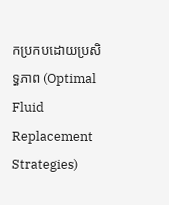កប្រកបដោយប្រសិទ្ធភាព (Optimal Fluid Replacement Strategies)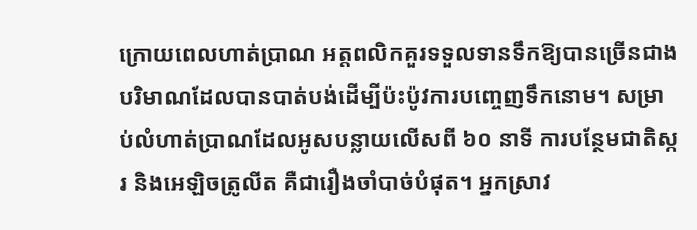ក្រោយពេលហាត់ប្រាណ អត្តពលិកគួរទទួលទានទឹកឱ្យបានច្រើនជាងបរិមាណដែលបានបាត់បង់ដើម្បីប៉ះប៉ូវការបញ្ចេញទឹកនោម។ សម្រាប់លំហាត់ប្រាណដែលអូសបន្លាយលើសពី ៦០ នាទី ការបន្ថែមជាតិស្ករ និងអេឡិចត្រូលីត គឺជារឿងចាំបាច់បំផុត។ អ្នកស្រាវ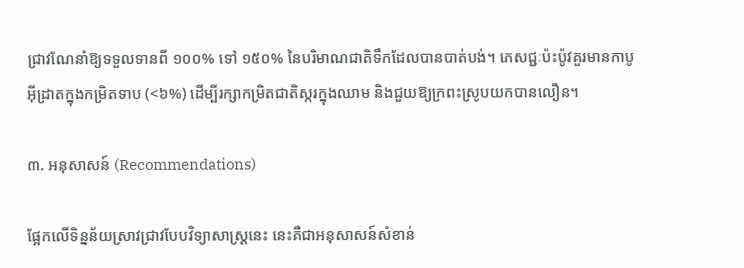ជ្រាវណែនាំឱ្យទទួលទានពី ១០០% ទៅ ១៥០% នៃបរិមាណជាតិទឹកដែលបានបាត់បង់។ ភេសជ្ជៈប៉ះប៉ូវគួរមានកាបូអ៊ីដ្រាតក្នុងកម្រិតទាប (<៦%) ដើម្បីរក្សាកម្រិតជាតិស្ករក្នុងឈាម និងជួយឱ្យក្រពះស្រូបយកបានលឿន។

៣. អនុសាសន៍ (Recommendations)

ផ្អែកលើទិន្នន័យស្រាវជ្រាវបែបវិទ្យាសាស្ត្រនេះ នេះគឺជាអនុសាសន៍សំខាន់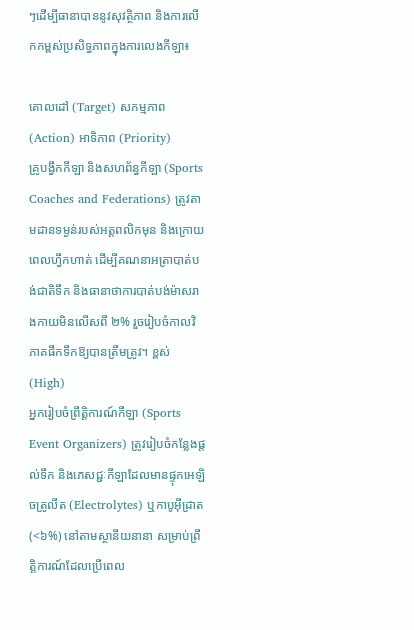ៗដើម្បីធានាបាននូវសុវត្ថិភាព និងការលើកកម្ពស់ប្រសិទ្ធភាពក្នុងការលេងកីឡា៖

គោលដៅ (Target) សកម្មភាព (Action) អាទិភាព (Priority)
គ្រូបង្វឹកកីឡា និងសហព័ន្ធកីឡា (Sports Coaches and Federations) ត្រូវតាមដានទម្ងន់របស់អត្តពលិកមុន និងក្រោយពេលហ្វឹកហាត់ ដើម្បីគណនាអត្រាបាត់បង់ជាតិទឹក និងធានាថាការបាត់បង់ម៉ាសរាងកាយមិនលើសពី ២% រួចរៀបចំកាលវិភាគផឹកទឹកឱ្យបានត្រឹមត្រូវ។ ខ្ពស់ (High)
អ្នករៀបចំព្រឹត្តិការណ៍កីឡា (Sports Event Organizers) ត្រូវរៀបចំកន្លែងផ្តល់ទឹក និងភេសជ្ជៈកីឡាដែលមានផ្ទុកអេឡិចត្រូលីត (Electrolytes) ឬកាបូអ៊ីដ្រាត (<៦%) នៅតាមស្ថានីយនានា សម្រាប់ព្រឹត្តិការណ៍ដែលប្រើពេល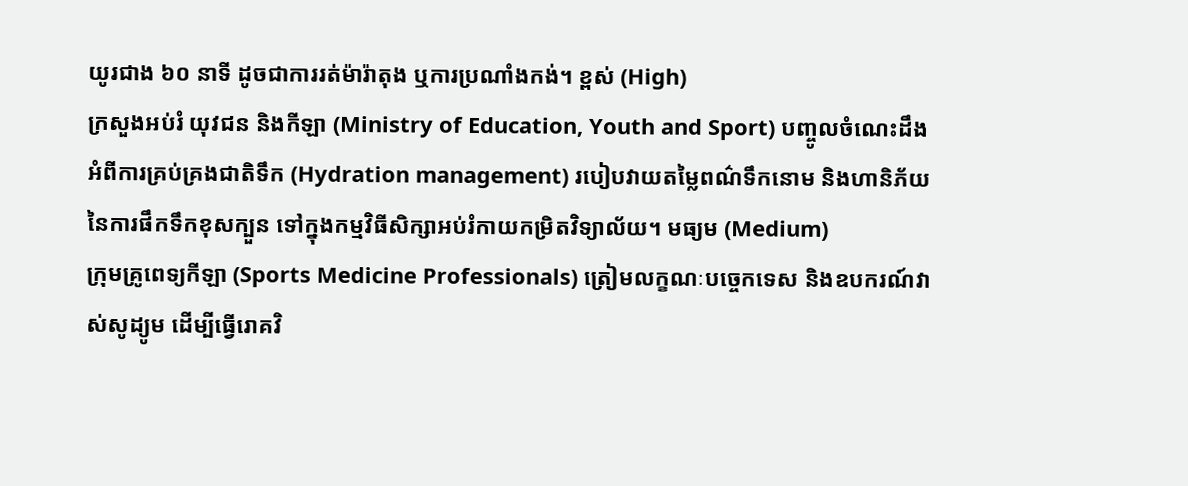យូរជាង ៦០ នាទី ដូចជាការរត់ម៉ារ៉ាតុង ឬការប្រណាំងកង់។ ខ្ពស់ (High)
ក្រសួងអប់រំ យុវជន និងកីឡា (Ministry of Education, Youth and Sport) បញ្ចូលចំណេះដឹងអំពីការគ្រប់គ្រងជាតិទឹក (Hydration management) របៀបវាយតម្លៃពណ៌ទឹកនោម និងហានិភ័យនៃការផឹកទឹកខុសក្បួន ទៅក្នុងកម្មវិធីសិក្សាអប់រំកាយកម្រិតវិទ្យាល័យ។ មធ្យម (Medium)
ក្រុមគ្រូពេទ្យកីឡា (Sports Medicine Professionals) ត្រៀមលក្ខណៈបច្ចេកទេស និងឧបករណ៍វាស់សូដ្យូម ដើម្បីធ្វើរោគវិ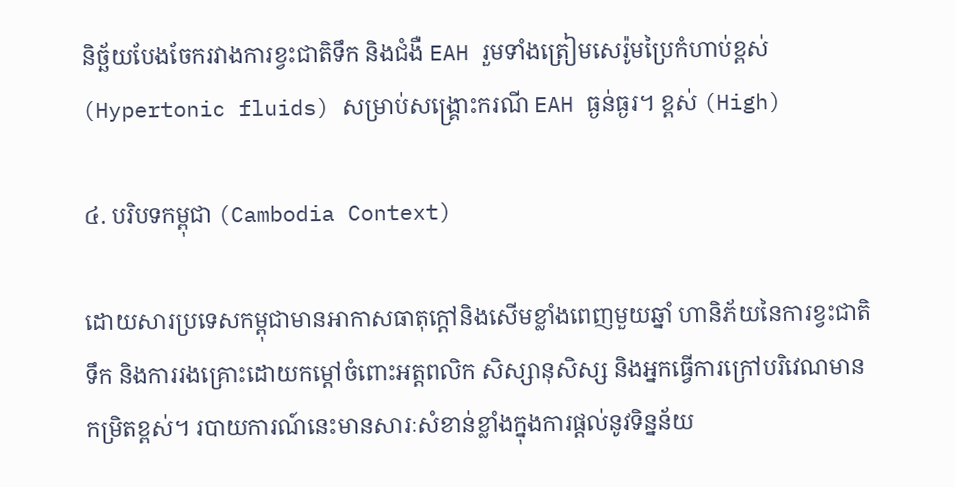និច្ឆ័យបែងចែករវាងការខ្វះជាតិទឹក និងជំងឺ EAH រួមទាំងត្រៀមសេរ៉ូមប្រៃកំហាប់ខ្ពស់ (Hypertonic fluids) សម្រាប់សង្គ្រោះករណី EAH ធ្ងន់ធ្ងរ។ ខ្ពស់ (High)

៤. បរិបទកម្ពុជា (Cambodia Context)

ដោយសារប្រទេសកម្ពុជាមានអាកាសធាតុក្តៅនិងសើមខ្លាំងពេញមួយឆ្នាំ ហានិភ័យនៃការខ្វះជាតិទឹក និងការរងគ្រោះដោយកម្តៅចំពោះអត្តពលិក សិស្សានុសិស្ស និងអ្នកធ្វើការក្រៅបរិវេណមានកម្រិតខ្ពស់។ របាយការណ៍នេះមានសារៈសំខាន់ខ្លាំងក្នុងការផ្តល់នូវទិន្នន័យ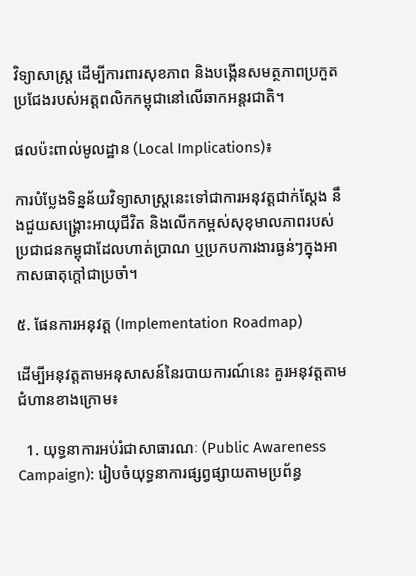វិទ្យាសាស្ត្រ ដើម្បីការពារសុខភាព និងបង្កើនសមត្ថភាពប្រកួតប្រជែងរបស់អត្តពលិកកម្ពុជានៅលើឆាកអន្តរជាតិ។

ផលប៉ះពាល់មូលដ្ឋាន (Local Implications)៖

ការបំប្លែងទិន្នន័យវិទ្យាសាស្ត្រនេះទៅជាការអនុវត្តជាក់ស្តែង នឹងជួយសង្គ្រោះអាយុជីវិត និងលើកកម្ពស់សុខុមាលភាពរបស់ប្រជាជនកម្ពុជាដែលហាត់ប្រាណ ឬប្រកបការងារធ្ងន់ៗក្នុងអាកាសធាតុក្តៅជាប្រចាំ។

៥. ផែនការអនុវត្ត (Implementation Roadmap)

ដើម្បីអនុវត្តតាមអនុសាសន៍នៃរបាយការណ៍នេះ គួរអនុវត្តតាមជំហានខាងក្រោម៖

  1. យុទ្ធនាការអប់រំជាសាធារណៈ (Public Awareness Campaign): រៀបចំយុទ្ធនាការផ្សព្វផ្សាយតាមប្រព័ន្ធ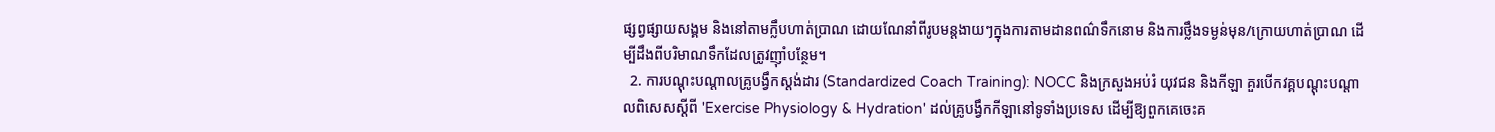ផ្សព្វផ្សាយសង្គម និងនៅតាមក្លឹបហាត់ប្រាណ ដោយណែនាំពីរូបមន្តងាយៗក្នុងការតាមដានពណ៌ទឹកនោម និងការថ្លឹងទម្ងន់មុន/ក្រោយហាត់ប្រាណ ដើម្បីដឹងពីបរិមាណទឹកដែលត្រូវញ៉ាំបន្ថែម។
  2. ការបណ្តុះបណ្តាលគ្រូបង្វឹកស្តង់ដារ (Standardized Coach Training): NOCC និងក្រសួងអប់រំ យុវជន និងកីឡា គួរបើកវគ្គបណ្តុះបណ្តាលពិសេសស្តីពី 'Exercise Physiology & Hydration' ដល់គ្រូបង្វឹកកីឡានៅទូទាំងប្រទេស ដើម្បីឱ្យពួកគេចេះគ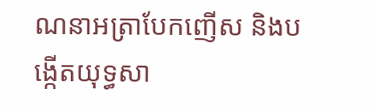ណនាអត្រាបែកញើស និងបង្កើតយុទ្ធសា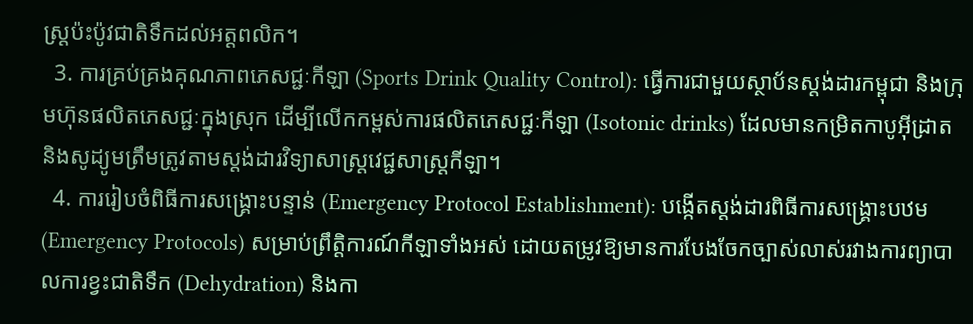ស្ត្រប៉ះប៉ូវជាតិទឹកដល់អត្តពលិក។
  3. ការគ្រប់គ្រងគុណភាពភេសជ្ជៈកីឡា (Sports Drink Quality Control): ធ្វើការជាមួយស្ថាប័នស្តង់ដារកម្ពុជា និងក្រុមហ៊ុនផលិតភេសជ្ជៈក្នុងស្រុក ដើម្បីលើកកម្ពស់ការផលិតភេសជ្ជៈកីឡា (Isotonic drinks) ដែលមានកម្រិតកាបូអ៊ីដ្រាត និងសូដ្យូមត្រឹមត្រូវតាមស្តង់ដារវិទ្យាសាស្ត្រវេជ្ជសាស្ត្រកីឡា។
  4. ការរៀបចំពិធីការសង្គ្រោះបន្ទាន់ (Emergency Protocol Establishment): បង្កើតស្តង់ដារពិធីការសង្គ្រោះបឋម (Emergency Protocols) សម្រាប់ព្រឹត្តិការណ៍កីឡាទាំងអស់ ដោយតម្រូវឱ្យមានការបែងចែកច្បាស់លាស់រវាងការព្យាបាលការខ្វះជាតិទឹក (Dehydration) និងកា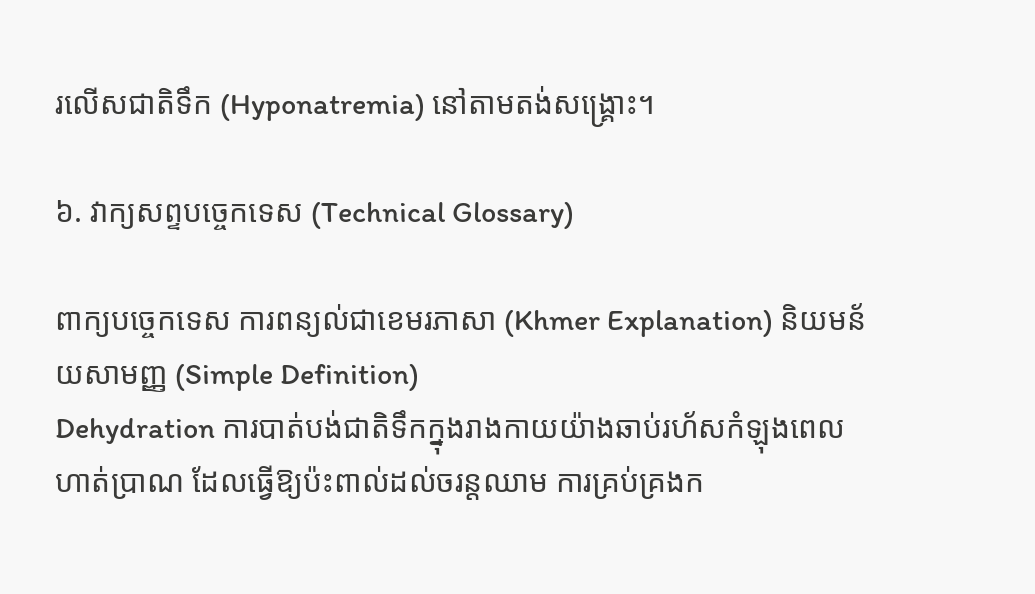រលើសជាតិទឹក (Hyponatremia) នៅតាមតង់សង្គ្រោះ។

៦. វាក្យសព្ទបច្ចេកទេស (Technical Glossary)

ពាក្យបច្ចេកទេស ការពន្យល់ជាខេមរភាសា (Khmer Explanation) និយមន័យសាមញ្ញ (Simple Definition)
Dehydration ការបាត់បង់ជាតិទឹកក្នុងរាងកាយយ៉ាងឆាប់រហ័សកំឡុងពេលហាត់ប្រាណ ដែលធ្វើឱ្យប៉ះពាល់ដល់ចរន្តឈាម ការគ្រប់គ្រងក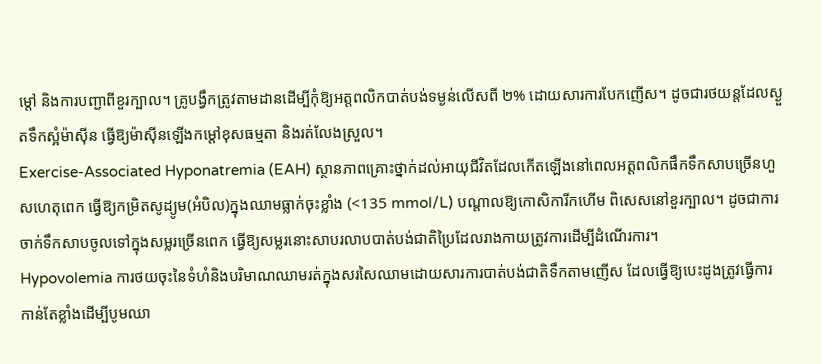ម្តៅ និងការបញ្ជាពីខួរក្បាល។ គ្រូបង្វឹកត្រូវតាមដានដើម្បីកុំឱ្យអត្តពលិកបាត់បង់ទម្ងន់លើសពី ២% ដោយសារការបែកញើស។ ដូចជារថយន្តដែលស្ងួតទឹកស្អំម៉ាស៊ីន ធ្វើឱ្យម៉ាស៊ីនឡើងកម្តៅខុសធម្មតា និងរត់លែងស្រួល។
Exercise-Associated Hyponatremia (EAH) ស្ថានភាពគ្រោះថ្នាក់ដល់អាយុជីវិតដែលកើតឡើងនៅពេលអត្តពលិកផឹកទឹកសាបច្រើនហួសហេតុពេក ធ្វើឱ្យកម្រិតសូដ្យូម(អំបិល)ក្នុងឈាមធ្លាក់ចុះខ្លាំង (<135 mmol/L) បណ្តាលឱ្យកោសិការីកហើម ពិសេសនៅខួរក្បាល។ ដូចជាការចាក់ទឹកសាបចូលទៅក្នុងសម្លរច្រើនពេក ធ្វើឱ្យសម្លរនោះសាបរលាបបាត់បង់ជាតិប្រៃដែលរាងកាយត្រូវការដើម្បីដំណើរការ។
Hypovolemia ការថយចុះនៃទំហំនិងបរិមាណឈាមរត់ក្នុងសរសៃឈាមដោយសារការបាត់បង់ជាតិទឹកតាមញើស ដែលធ្វើឱ្យបេះដូងត្រូវធ្វើការកាន់តែខ្លាំងដើម្បីបូមឈា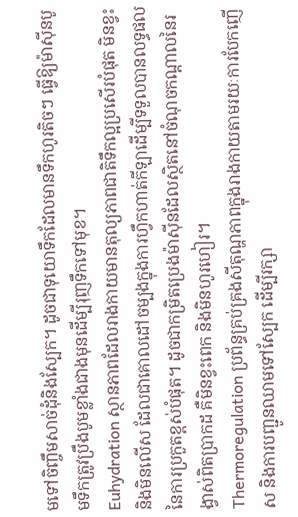មទៅចិញ្ចឹមសាច់ដុំនិងស្បែក។ ដូចជាទុយោទឹកដែលមានទឹកហូរតិចៗ ធ្វើឱ្យម៉ាស៊ីនបូមទឹកត្រូវប្រឹងបូមខ្លាំងជាងមុនដើម្បីរុញទឹកទៅមុខ។
Euhydration ស្ថានភាពដែលរាងកាយមានតុល្យភាពជាតិទឹកល្អប្រសើរបំផុត មិនខ្វះ និងមិនលើស ដែលជាគោលដៅចម្បងក្នុងការហ្វឹកហាត់កីឡាដើម្បីទទួលបានលទ្ធផលនៃការប្រកួតខ្ពស់បំផុត។ ដូចជាកម្រិតប្រេងម៉ាស៊ីនដែលស្ថិតនៅចំណុចកណ្តាលនៃរង្វាស់ពិតប្រាកដ គឺមិនខ្វះពេក និងមិនហូរហៀរ។
Thermoregulation ប្រព័ន្ធគ្រប់គ្រងសីតុណ្ហភាពក្នុងរាងកាយតាមរយៈការបែកញើស និងការបញ្ជូនឈាមទៅស្បែក ដើម្បីរក្សា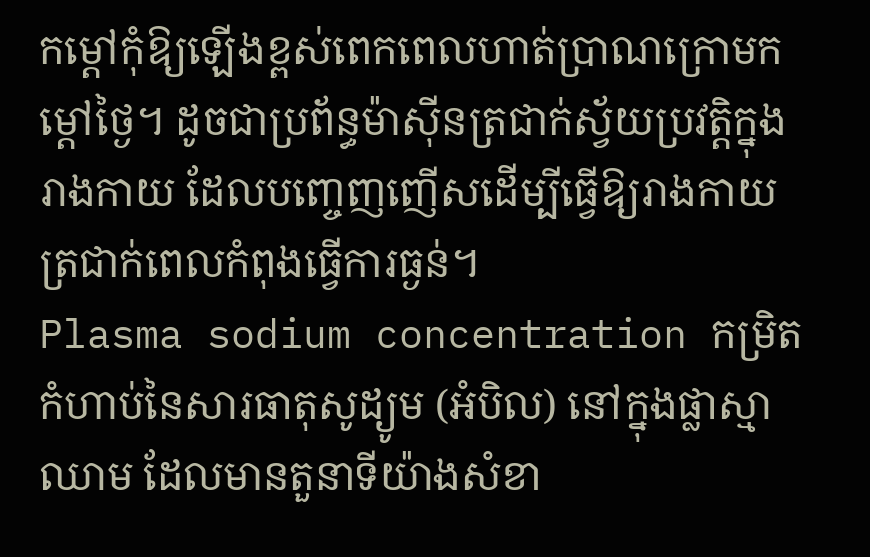កម្តៅកុំឱ្យឡើងខ្ពស់ពេកពេលហាត់ប្រាណក្រោមកម្តៅថ្ងៃ។ ដូចជាប្រព័ន្ធម៉ាស៊ីនត្រជាក់ស្វ័យប្រវត្តិក្នុងរាងកាយ ដែលបញ្ចេញញើសដើម្បីធ្វើឱ្យរាងកាយត្រជាក់ពេលកំពុងធ្វើការធ្ងន់។
Plasma sodium concentration កម្រិតកំហាប់នៃសារធាតុសូដ្យូម (អំបិល) នៅក្នុងផ្លាស្មាឈាម ដែលមានតួនាទីយ៉ាងសំខា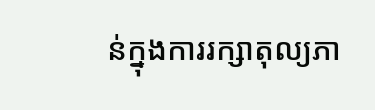ន់ក្នុងការរក្សាតុល្យភា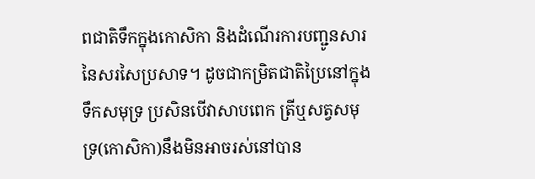ពជាតិទឹកក្នុងកោសិកា និងដំណើរការបញ្ជូនសារនៃសរសៃប្រសាទ។ ដូចជាកម្រិតជាតិប្រៃនៅក្នុងទឹកសមុទ្រ ប្រសិនបើវាសាបពេក ត្រីឬសត្វសមុទ្រ(កោសិកា)នឹងមិនអាចរស់នៅបាន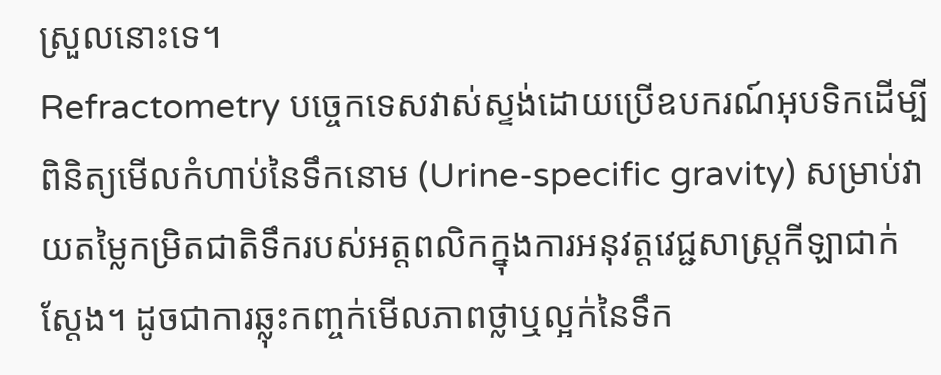ស្រួលនោះទេ។
Refractometry បច្ចេកទេសវាស់ស្ទង់ដោយប្រើឧបករណ៍អុបទិកដើម្បីពិនិត្យមើលកំហាប់នៃទឹកនោម (Urine-specific gravity) សម្រាប់វាយតម្លៃកម្រិតជាតិទឹករបស់អត្តពលិកក្នុងការអនុវត្តវេជ្ជសាស្ត្រកីឡាជាក់ស្តែង។ ដូចជាការឆ្លុះកញ្ចក់មើលភាពថ្លាឬល្អក់នៃទឹក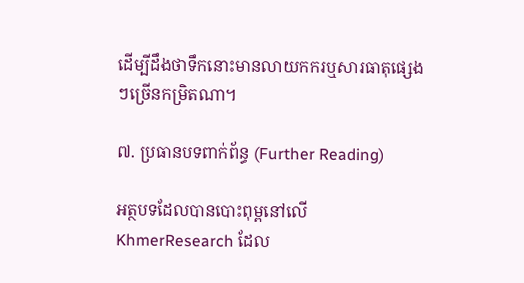ដើម្បីដឹងថាទឹកនោះមានលាយកករឬសារធាតុផ្សេងៗច្រើនកម្រិតណា។

៧. ប្រធានបទពាក់ព័ន្ធ (Further Reading)

អត្ថបទដែលបានបោះពុម្ពនៅលើ KhmerResearch ដែល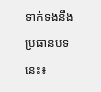ទាក់ទងនឹងប្រធានបទនេះ៖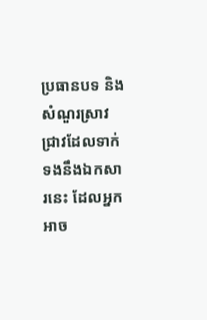ប្រធានបទ និងសំណួរស្រាវជ្រាវដែលទាក់ទងនឹងឯកសារនេះ ដែលអ្នកអាច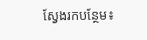ស្វែងរកបន្ថែម៖